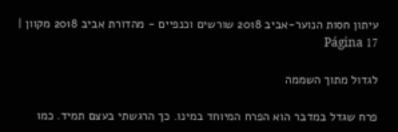עיתון חסות הנוער-אביב 2018 שורשים וכנפיים - מהדורת אביב 2018 מקוון | Página 17

לגדול מתוך השממה

פרח שגדל במדבר הוא הפרח המיוחד במינו. כך הרגשתי בעצם תמיד. כמו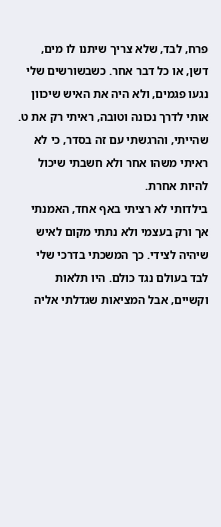פרח, לבד, שלא צריך שיתנו לו מים, דשן, או כל דבר אחר. כשבשורשים שלי נגעו פגמים, ולא היה את האיש שיכוון אותי לדרך נכונה וטובה, ראיתי רק את ט. שהייתי, והרגשתי עם זה בסדר, כי לא ראיתי משהו אחר ולא חשבתי שיכול להיות אחרת.
בילדותי לא רציתי באף אחד, האמנתי אך ורק בעצמי ולא נתתי מקום לאיש שיהיה לצידי. כך המשכתי בדרכי שלי לבד בעולם נגד כולם. היו תלאות וקשיים, אבל המציאות שגדלתי אליה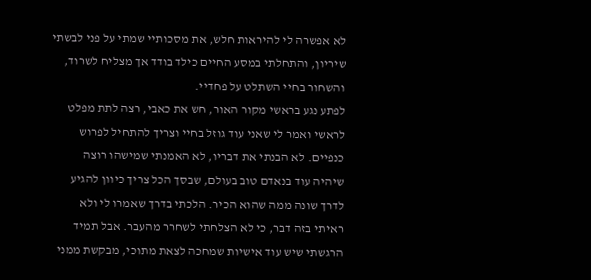לא אפשרה לי להיראות חלש, את מסכותיי שמתי על פני לבשתי שיריון, והתחלתי במסע החיים כילד בודד אך מצליח לשרוד, והשחור בחיי השתלט על פחדיי.
לפתע נגע בראשי מקור האור, חש את כאבי, רצה לתת מפלט לראשי ואמר לי שאני עוד גוזל בחיי וצריך להתחיל לפרוש כנפיים. לא הבנתי את דבריו, לא האמנתי שמישהו רוצה שיהיה עוד בנאדם טוב בעולם, שבסך הכל צריך כיוון להגיע לדרך שונה ממה שהוא הכיר. הלכתי בדרך שאמרו לי ולא ראיתי בזה דבר, כי לא הצלחתי לשחרר מהעבר. אבל תמיד הרגשתי שיש עוד אישיות שמחכה לצאת מתוכי, מבקשת ממני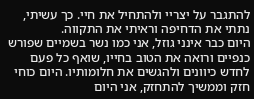להתגבר על יצריי ולהתחיל את חיי. כך עשיתי, נתתי את הדחיפה וראיתי את התקווה.
היום כבר אינני גוזל, אני כמו נשר בשמיים שפורש כנפיים ורואה את הטוב בחייו, שואף כל פעם לחדש כיוונים ולהגשים את חלומותיו. היום כוחי חזק וממשיך להתחזק, אני היום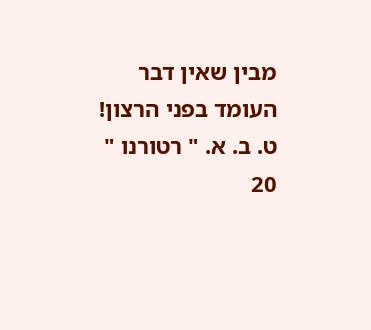מבין שאין דבר העומד בפני הרצון!
ט. ב. א. " רטורנו "
20